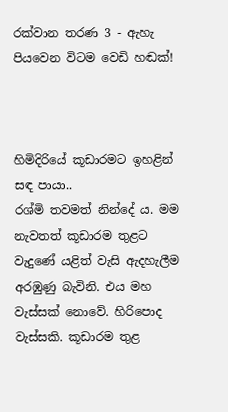රක්වාන තරණ 3 - ඇහැ පියවෙන විටම වෙඩි හඬක්!



හිමිදිරියේ කූඩාරමට ඉහළින් සඳ පායා..
රශ්මි තවමත් නින්දේ ය. මම නැවතත් කූඩාරම තුළට වැදුණේ යළිත් වැසි ඇදහැලීම අරඹුණු බැවිනි. එය මහ වැස්සක් නොවේ. හිරිපොද වැස්සකි. කූඩාරම තුළ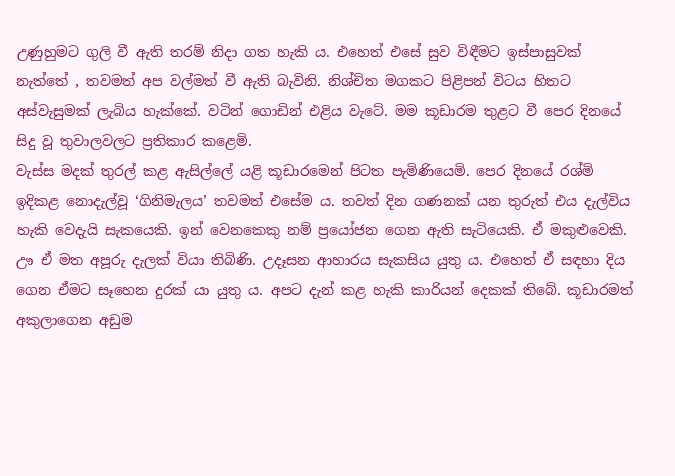උණුහුමට ගුලි වී ඇති තරම් නිදා ගත හැකි ය. එහෙත් එසේ සුව විඳීමට ඉස්පාසුවක් නැත්තේ , තවමත් අප වල්මත් වී ඇති බැවිනි. නිශ්චිත මගකට පිළිපන් විටය හිතට අස්වැසුමක් ලැබිය හැක්කේ‍. වටින් ගොඩින් එළිය වැටේ. මම කූඩාරම තුළට වී පෙර දිනයේ සිදු වූ තුවාලවලට ප්‍රතිකාර කළෙමි.
වැස්ස මදක් තුරල් කළ ඇසිල්ලේ යළි කූඩාරමෙන් පිටත පැමිණියෙමි. පෙර දිනයේ රශ්මි ඉදිකළ නොදැල්වූ ‘ගිනිමැලය’ තවමත් එසේම ය. තවත් දින ගණනක් යන තුරුත් එය දැල්විය හැකි වෙදැයි සැකයෙකි. ඉන් වෙනකෙකු නම් ප්‍රයෝජන ගෙන ඇති සැටියෙකි. ඒ මකුළුවෙකි. ඌ ඒ මත අපූරු දැලක් වියා තිබිණි. උදෑසන ආහාරය සැකසිය යුතු ය. එහෙත් ඒ සඳහා දිය ගෙන ඒමට සෑහෙන දුරක් යා යුතු ය. අපට දැන් කළ හැකි කාරියන් දෙකක් තිබේ. කූඩාරමත් අකුලාගෙන අඩුම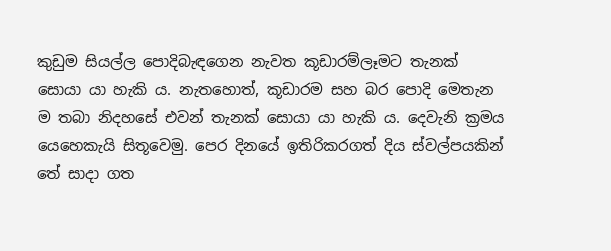කුඩුම සියල්ල පොදිබැඳගෙන නැවත කූඩාරම්ලෑමට තැනක් සොයා යා හැකි ය. නැතහොත්, කූඩාරම සහ බර පොදි මෙතැන ම තබා නිදහසේ එවන් තැනක් සොයා යා හැකි ය. දෙවැනි ක්‍රමය යෙහෙකැයි සිතූවෙමු. පෙර දිනයේ ඉතිරිකරගත් දිය ස්වල්පයකින් තේ සාදා ගත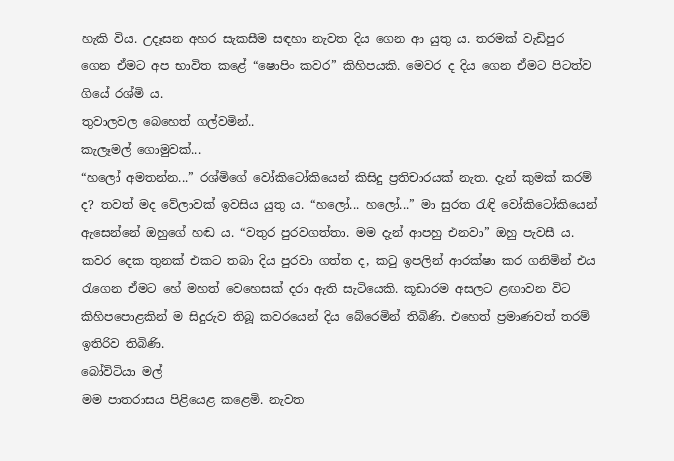හැකි විය. උදෑසන අහර සැකසීම සඳහා නැවත දිය ගෙන ආ යුතු ය. තරමක් වැඩිපුර ගෙන ඒමට අප භාවිත කළේ “ෂොපිං කවර” කිහිපයකි. මෙවර ද දිය ගෙන ඒමට පිටත්ව ගියේ රශ්මි ය.
තුවාලවල බෙහෙත් ගල්වමින්..
කැලෑමල් ගොමුවක්...
“හලෝ අමතන්න...” රශ්මිගේ වෝකිටෝකියෙන් කිසිදු ප්‍රතිචාරයක් නැත. දැන් කුමක් කරම් ද? තවත් මද වේලාවක් ඉවසිය යුතු ය. “හලෝ... හලෝ...” මා සුරත රැඳි වෝකිටෝකියෙන් ඇසෙන්නේ ඔහුගේ හඬ ය. “වතුර පුරවගත්තා. මම දැන් ආපහු එනවා” ඔහු පැවසී ය. කවර දෙක තුනක් එකට තබා දිය පුරවා ගත්ත ද, කටු ඉපලින් ආරක්ෂා කර ගනිමින් එය රැගෙන ඒමට හේ මහත් වෙහෙසක් දරා ඇති සැටියෙකි. කූඩාරම අසලට ළඟාවන විට කිහිපපොළකින් ම සිදුරුව තිබූ කව‍රයෙන් දිය බේරෙමින් තිබිණි. එහෙත් ප්‍රමාණවත් තරම් ඉතිරිව තිබිණි.
බෝවිටියා මල්
මම පාතරාසය පිළියෙළ කළෙමි. නැවත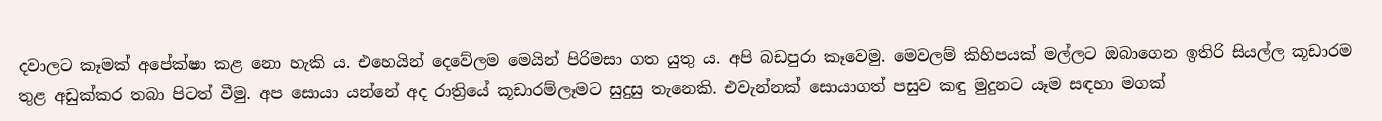දවාලට කෑමක් අපේක්ෂා කළ නො හැකි ය. එහෙයින් දෙවේලම මෙයින් පිරිමසා ගත යුතු ය. අපි බඩපුරා කෑවෙමු. මෙවලම් කිහිපයක් මල්ලට ඔබාගෙන ඉතිරි සියල්ල කූඩාරම තුළ අඩුක්කර තබා පිටත් වීමු. අප සොයා යන්නේ අද රාත්‍රියේ කූඩාරම්ලෑමට සුදුසු තැනෙකි. එවැන්නක් සොයාගත් පසුව කඳු මුදුනට යෑම සඳහා මගක්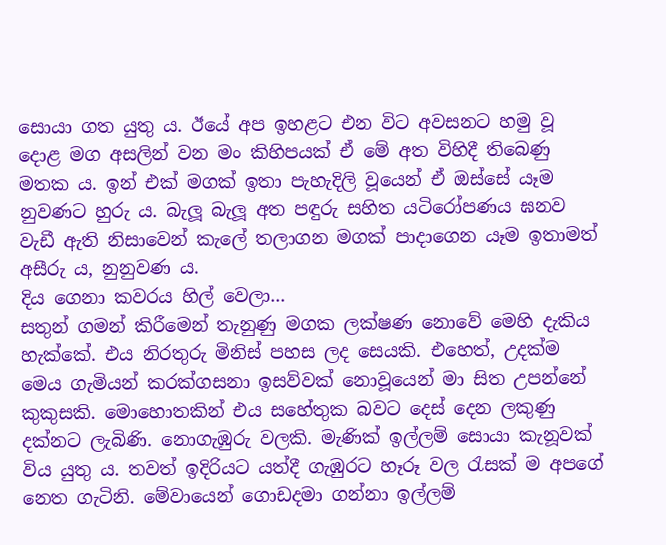සොයා ගත යුතු ය. ඊයේ අප ඉහළට එන විට අවසනට හමු වූ දොළ මග අසලින් වන මං කිහිපයක් ඒ මේ අත විහිදී තිබෙණු මතක ය. ඉන් එක් මගක් ඉතා පැහැදිලි වූයෙන් ඒ ඔස්සේ යෑම නුවණට හුරු ය. බැලූ බැලූ අත පඳුරු සහිත යටිරෝපණය ඝනව වැඩී ඇති නිසාවෙන් කැලේ තලාගන මගක් පාදාගෙන යෑම ඉතාමත් අසීරු ය, නුනුවණ ය.
දිය ගෙනා කවරය හිල් වෙලා...
සතුන් ගමන් කිරීමෙන් තැනුණු මගක ලක්ෂණ නොවේ මෙහි දැකිය හැක්කේ. එය නිරතුරු මිනිස් පහස ලද සෙයකි. එහෙත්, උදක්ම මෙය ගැමියන් කරක්ගසනා ඉසව්වක් නොවූයෙන් මා සිත උපන්නේ කුකුසකි. මොහොතකින් එය සහේතුක බවට දෙස් දෙන ලකුණු දක්නට ලැබිණි. නොගැඹුරු වලකි. මැණික් ඉල්ලම් සොයා කැනූවක් විය යුතු ය. තවත් ඉදිරියට යත්දී ගැඹුරට හෑරූ වල රැසක් ම අපගේ නෙත ගැටිනි. මේවායෙන් ගොඩදමා ගන්නා ඉල්ලම්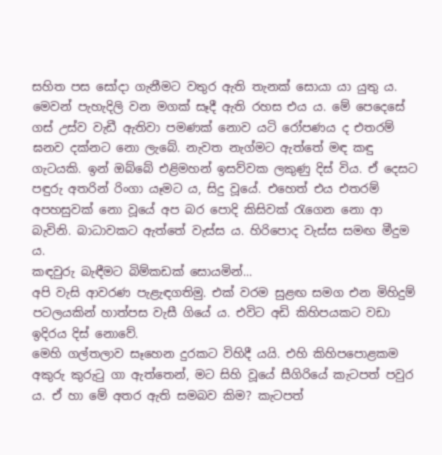සහිත පස සෝදා ගැනීමට වතුර ඇති තැනක් සොයා යා යුතු ය. මෙවන් පැහැදිලි වන මගක් සෑදී ඇති රහස එය ය. මේ පෙදෙසේ ගස් උස්ව වැඩී ඇතිවා පමණක් නොව යටි රෝපණය ද එතරම් ඝනව දක්නට නො ලැබේ. නැවත නැග්මට ඇත්තේ මඳ කඳු ගැටයකි. ඉන් ඔබ්බේ එළිමහන් ඉසව්වක ලකුණු දිස් විය. ඒ දෙසට පඳුරු අතරින් රිංගා යෑමට ය, සිදු වූයේ. එහෙත් එය එතරම් අපහසුවක් නො වූයේ අප බර පොදි කිසිවක් රැගෙන නො ආ බැවිනි. බාධාවකට ඇත්තේ වැස්ස ය. හිරිපොද වැස්ස සමඟ මීදුම ය.
කඳවුරු බැඳීමට බිම්කඩක් සොයමින්...
අපි වැසි ආවරණ පැළැඳගතිමු. එක් වරම සුළඟ සමග එන මිහිදුම් පටලයකින් හාත්පස වැසී ගියේ ය. එවිට අඩි කිහිපයකට වඩා ඉදිරය දිස් නොවේ.
මෙහි ගල්තලාව සෑහෙන දුරකට විහිදී යයි. එහි කිහිපපොළකම අකුරු කුරුටු ගා ඇත්තෙන්, මට සිහි වූයේ සීගිරියේ කැටපත් පවුර ය. ඒ හා මේ අතර ඇති සමබව කිම? කැටපත්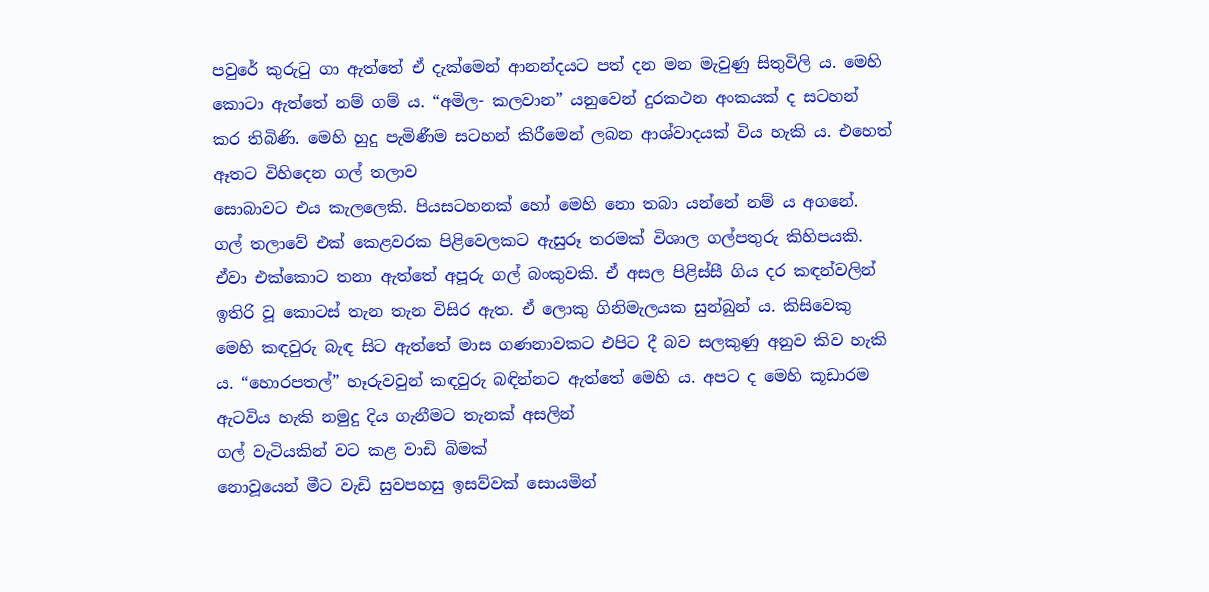පවුරේ කුරුටු ගා ඇත්තේ ඒ දැක්මෙන් ආනන්දයට පත් දන මන මැවුණු සිතුවිලි ය. මෙහි කොටා ඇත්තේ නම් ගම් ය. “අමිල- කලවාන” යනුවෙන් දුරකථන අංකයක් ද සටහන් කර තිබිණි. මෙහි හුදු පැමිණීම සටහන් කිරීමෙන් ලබන ආශ්වාදයක් විය හැකි ය. එහෙත්
ඈතට විහිදෙන ගල් තලාව
සොබාවට එය කැලලෙකි. පියසටහනක් හෝ මෙහි නො තබා යන්නේ නම් ය අගනේ.
ගල් තලාවේ එක් කෙළවරක පිළිවෙලකට ඇසුරූ තරමක් විශාල ගල්පතුරු කිහිපයකි. ඒවා එක්කොට තනා ඇත්තේ අපූරු ගල් බංකුවකි. ඒ අසල පිළිස්සී ගිය දර කඳන්වලින් ඉතිරි වූ කොටස් තැන තැන විසිර ඇත. ඒ ලොකු ගිනිමැලයක සුන්බුන් ය. කිසිවෙකු මෙහි කඳවුරු බැඳ සිට ඇත්තේ මාස ගණනාවකට එපිට දී බව සලකුණු අනුව කිව හැකි ය. “හොරපතල්” හෑරුවවුන් කඳවුරු බඳින්නට ඇත්තේ මෙහි ය. අපට ද මෙහි කූඩාරම ඇටවිය හැකි නමුදු දිය ගැනීමට තැනක් අසලින්
ගල් වැටියකින් වට කළ වාඩි බිමක්
නොවූයෙන් මීට වැඩි සුවපහසු ඉසව්වක් සොයමින්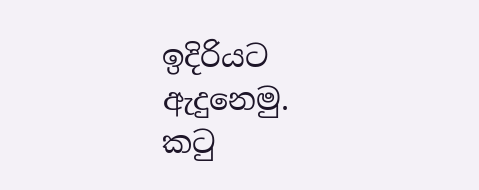ඉදිරියට ඇදුනෙමු.
කටු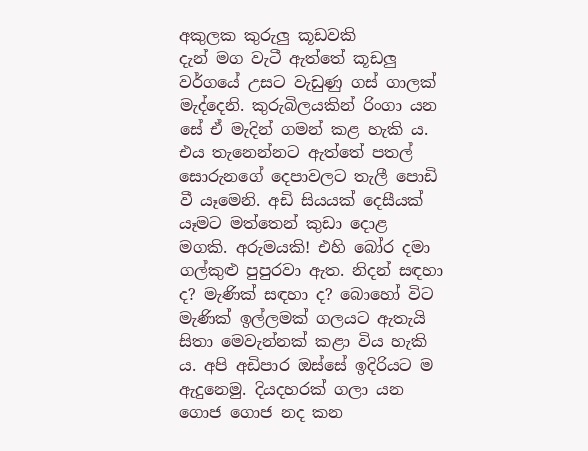අකුලක කුරුලු කූඩවකි
දැන් මග වැටී ඇත්තේ කූඩලු වර්ගයේ උසට වැඩුණු ගස් ගාලක් මැද්දෙනි. කුරුබිලයකින් රිංගා යන සේ ඒ මැදින් ගමන් කළ හැකි ය. එය තැනෙන්නට ඇත්තේ පතල් සොරුනගේ දෙපාවලට තැලී පොඩි වී යෑමෙනි. අඩි සියයක් දෙසීයක් යෑමට මත්තෙන් කුඩා දොළ මගකි. අරුමයකි! එහි බෝර දමා ගල්කුළු පුපුරවා ඇත. නිදන් සඳහා ද? මැණික් සඳහා ද? බොහෝ විට මැණික් ඉල්ලමක් ගලයට ඇතැයි සිතා මෙවැන්නක් කළා විය හැකි ය. අපි අඩිපාර ඔස්සේ ඉදිරියට ම ඇදුනෙමු. දියදහරක් ගලා යන ගොජ ගොජ නද කන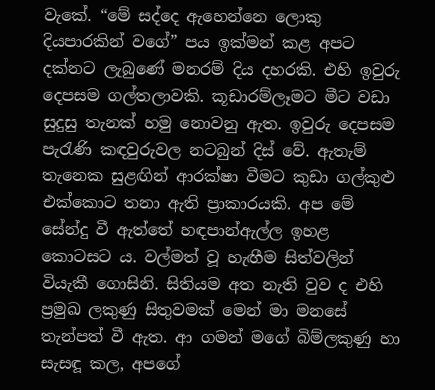වැකේ. “මේ සද්දෙ ඇහෙන්නෙ ලොකු දියපාරකින් වගේ” පය ඉක්මන් කළ අපට දක්නට ලැබුණේ මනරම් දිය දහරකි. එහි ඉවුරු දෙපසම ගල්තලාවකි. කූඩාරම්ලෑමට මීට වඩා සුදුසු තැනක් හමු නොවනු ඇත. ඉවුරු දෙපසම පැරැණි කඳවුරුවල නටබුන් දිස් වේ. ඇතැම් තැනෙක සුළඟින් ආරක්ෂා වීමට කුඩා ගල්කුළු එක්කොට තනා ඇති ප්‍රාකාරයකි. අප මේ සේන්දු වී ඇත්තේ හඳපාන්ඇල්ල ඉහළ කොටසට ය. වල්මත් වූ හැඟීම සිත්වලින් වියැකී ගොසිනි. සිතියම අත නැති වුව ද එහි ප්‍රමුඛ ලකුණු සිතුවමක් මෙන් මා මනසේ තැන්පත් වී ඇත. ආ ගමන් මගේ බිම්ලකුණු හා සැසඳූ කල, අපගේ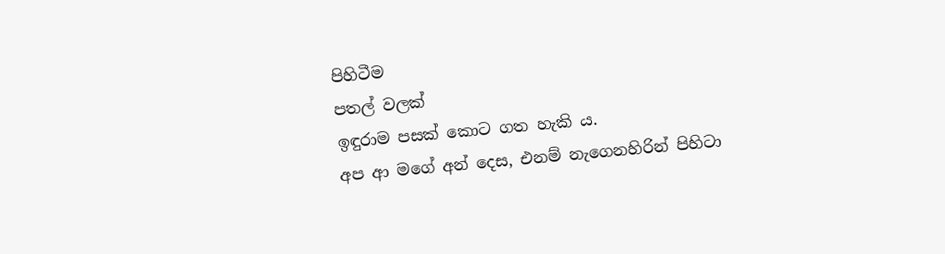පිහිටීම
පතල් වලක්
ඉඳුරාම පසක් කොට ගත හැකි ය.
අප ආ මගේ අන් දෙස, එනම් නැගෙනහිරින් පිහිටා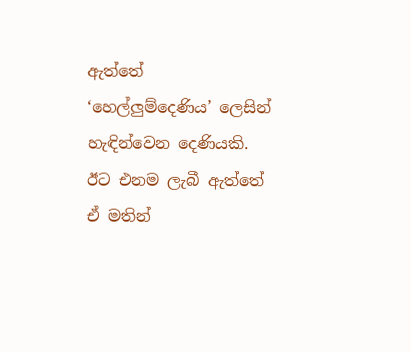ඇත්තේ ‘හෙල්ලුම්දෙණිය’ ලෙසින් හැඳින්වෙන දෙණියකි. ඊට එනම ලැබී ඇත්තේ ඒ මතින්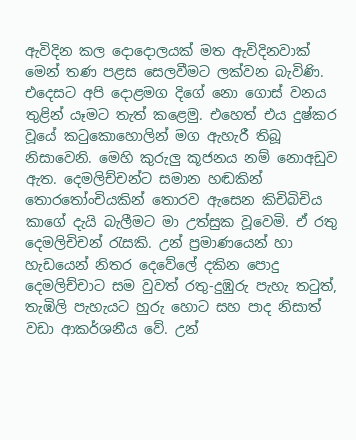ඇවිදින කල දොදොලයක් මත ඇවිදිනවාක් මෙන් තණ පළස සෙලවීමට ලක්වන බැවිණි. එදෙසට අපි දොළමග දිගේ නො ගොස් වනය තුළින් යෑමට තැත් කළෙමු. එහෙත් එය දුෂ්කර වූයේ කටුකොහොලින් මග ඇහැරී තිබූ නිසාවෙනි. මෙහි කුරුලු කූජනය නම් නොඅඩුව ඇත. දෙමලිච්චන්ට සමාන හඬකින් තොරතෝංචියකින් තොරව ඇසෙන කිචිබිචිය කාගේ දැයි බැලීමට මා උත්සුක වූවෙමි. ඒ රතු දෙමලිචිචන් රැසකි. උන් ප්‍රමාණයෙන් හා හැඩයෙන් නිතර දෙවේලේ දකින පොදු දෙමලිච්චාට සම වුවත් රතු-දුඹුරු පැහැ තටුත්, තැඹිලි පැහැයට හුරු හොට සහ පාද නිසාත් වඩා ආකර්ශනීය වේ. උන්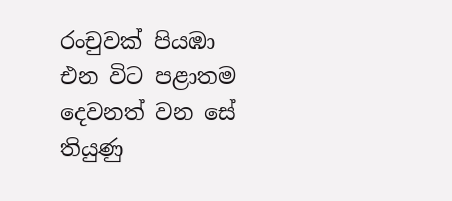රංචුවක් පියඹා එන විට පළාතම දෙවනත් වන සේ තියුණු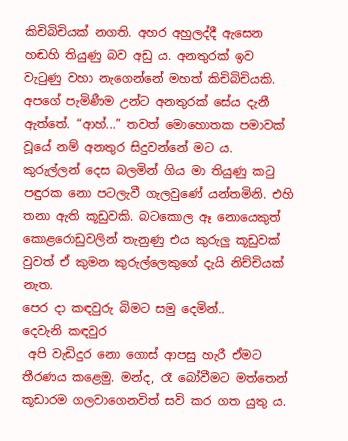කිචිබිචියක් නගති. අහර අහුලද්දී ඇ‍සෙන හ‍ඬහි තියුණු බව අඩු ය. අනතුරක් ඉව වැටුණු වහා නැගෙන්නේ මහත් කිචිබිචියකි. අපගේ පැමිණීම උන්ට අනතුරක් සේය දැනී ඇත්තේ. “ආහ්...” තවත් මොහොතක පමාවක් වූයේ නම් අනතුර සිදුවන්නේ මට ය. කුරුල්ලන් දෙස බලමින් ගිය මා තියුණු කටු පඳුරක නො පටලැවී ගැලවුණේ යන්තමිනි. එහි තනා ඇති කූඩුවකි. බටකොල ඈ නොයෙකුත් කොළරොඩුවලින් තැනුණු එය කුරුලු කූඩුවක් වුවත් ඒ කුමන කුරුල්ලෙකුගේ දැයි නිච්චියක් නැත.
පෙර දා කඳවුරු බිමට සමු දෙමින්..
දෙවැනි කඳවුර
 අපි වැඩිදුර නො ගොස් ආපසු හැරී ඒමට තීරණය කළෙමු. මන්ද, රෑ බෝවීමට මත්තෙන් කූඩාරම ගලවාගෙනවිත් සවි කර ගත යුතු ය.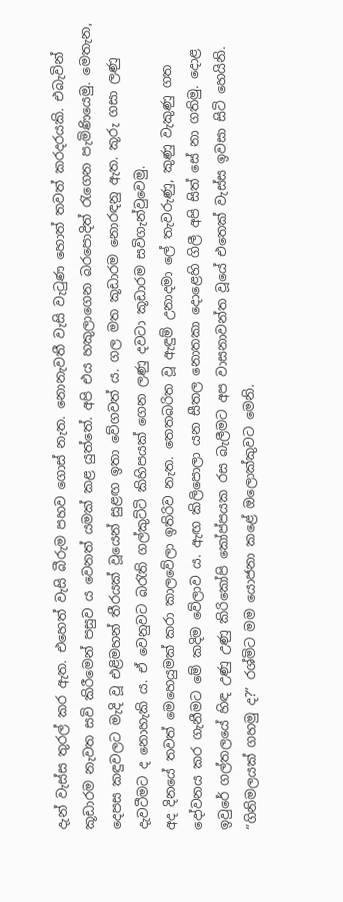දැන් වැස්ස තුරල් කර ඇත. එහෙත් වැසි බීරුම පහව ගොස් නැත. නොනැවතී වැසි වැටුණ හොත් තවත් කරදරයකි. එබැවින් කූඩාරම නැවත සවි කිරීමෙන් පසුව ය වෙනත් යමක් කළ යුත්තේ. අපි එය හකුලාගෙන බරපොදිත් රැගෙන පැමිණියෙමු. මෙතැන, දෙපස කඳුවලට මැදි වූ එළිමහන් තීරයක් වූයෙන් සුළඟ ඉතා වේගවත් ය. ගල මත කූඩාරම නොරඳනු ඇත. කූරු ගසා ලණු දැවටීමට ද නොහැකි ය. ඒ වෙනුවට බරැති ගල්කුට්ටි කිහිපයක් ගෙන ලණු දවටා කූඩාරම සවිගැන්වුවෙමු.
අද දිනයේ තවත් මෙහෙයුමක් කරා කාලවේලා ඉතිරිව නැත. තෙතබරිත වූ ඇඳුම් උනාදමා ලේ තැවරුණු, කුණු වැකුණු ගත දෝවනය කර ගැනීමට මේ කදිම වේලාව ය. ඇඟ කිලිපොලා යන සීතල නොතකා දොළෙහි ගිලී අපි සිත් සේ නා ගතිමු. දොළ ඉවුරේ ගල්තලයේ හිඳ උණු උණු කිරිකෝපි කෝප්පයක රස බැලීමට අප වාසනාවන්ත වූයේ එතෙක් වැස්ස ඉවසා සිටි හෙයිනි. “ගිනිමලයක් ගහමු ද?” රශ්මිට මම යොජනා කළේ ඔලොක්කුවට මෙනි.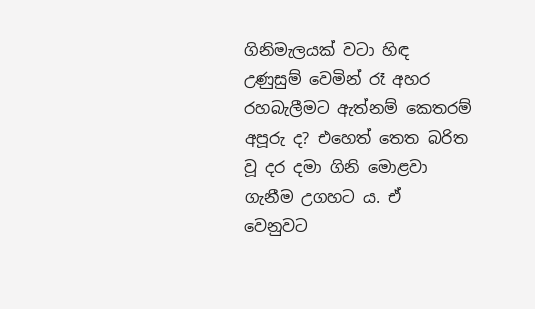ගිනිමැලයක් වටා හිඳ උණුසුම් වෙමින් රෑ අහර රහබැලීමට ඇත්නම් කෙතරම් අපූරු ද? එහෙත් තෙත බරිත වූ දර දමා ගිනි මොළවා ගැනීම උගහට ය. ඒ වෙනුවට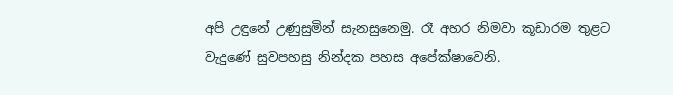අපි උඳුනේ උණුසුමින් සැනසුනෙමු. රෑ අහර නිමවා කූඩාරම තුළට වැදුණේ සුවපහසු නින්දක පහස අපේක්ෂාවෙනි.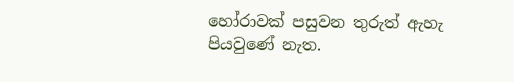හෝරාවක් පසුවන තුරුත් ඇහැ පියවුණේ නැත.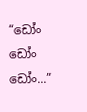“ඩෝං ඩෝං ඩෝං...”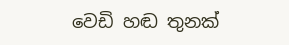වෙඩි හඬ තුනක්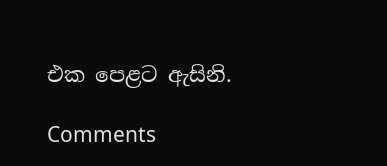එක පෙළට ඇසිනි.

Comments